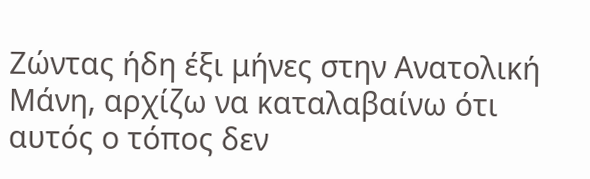Ζώντας ήδη έξι μήνες στην Ανατολική Μάνη, αρχίζω να καταλαβαίνω ότι αυτός ο τόπος δεν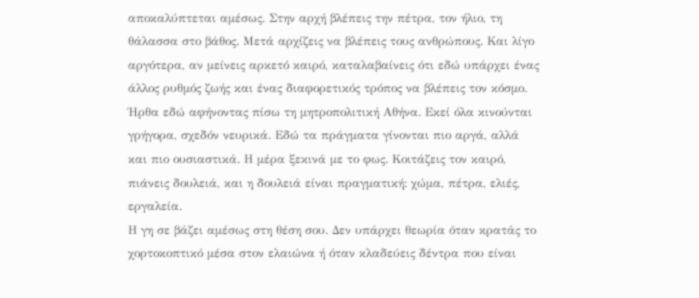αποκαλύπτεται αμέσως. Στην αρχή βλέπεις την πέτρα, τον ήλιο, τη θάλασσα στο βάθος. Μετά αρχίζεις να βλέπεις τους ανθρώπους. Και λίγο αργότερα, αν μείνεις αρκετό καιρό, καταλαβαίνεις ότι εδώ υπάρχει ένας άλλος ρυθμός ζωής και ένας διαφορετικός τρόπος να βλέπεις τον κόσμο.
Ήρθα εδώ αφήνοντας πίσω τη μητροπολιτική Αθήνα. Εκεί όλα κινούνται γρήγορα, σχεδόν νευρικά. Εδώ τα πράγματα γίνονται πιο αργά, αλλά και πιο ουσιαστικά. Η μέρα ξεκινά με το φως. Κοιτάζεις τον καιρό, πιάνεις δουλειά, και η δουλειά είναι πραγματική: χώμα, πέτρα, ελιές, εργαλεία.
Η γη σε βάζει αμέσως στη θέση σου. Δεν υπάρχει θεωρία όταν κρατάς το χορτοκοπτικό μέσα στον ελαιώνα ή όταν κλαδεύεις δέντρα που είναι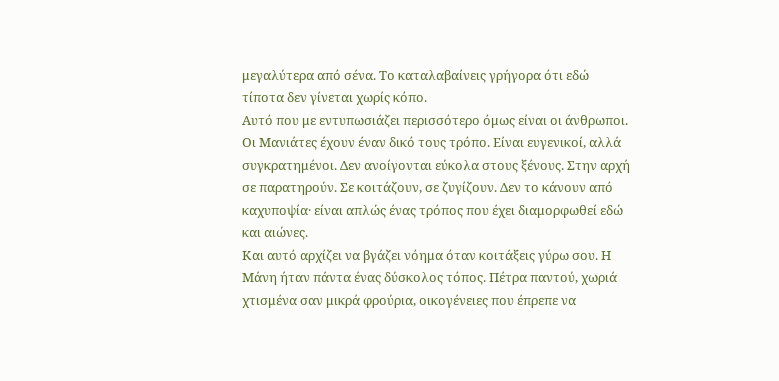μεγαλύτερα από σένα. Το καταλαβαίνεις γρήγορα ότι εδώ τίποτα δεν γίνεται χωρίς κόπο.
Αυτό που με εντυπωσιάζει περισσότερο όμως είναι οι άνθρωποι. Οι Μανιάτες έχουν έναν δικό τους τρόπο. Είναι ευγενικοί, αλλά συγκρατημένοι. Δεν ανοίγονται εύκολα στους ξένους. Στην αρχή σε παρατηρούν. Σε κοιτάζουν, σε ζυγίζουν. Δεν το κάνουν από καχυποψία· είναι απλώς ένας τρόπος που έχει διαμορφωθεί εδώ και αιώνες.
Και αυτό αρχίζει να βγάζει νόημα όταν κοιτάξεις γύρω σου. Η Μάνη ήταν πάντα ένας δύσκολος τόπος. Πέτρα παντού, χωριά χτισμένα σαν μικρά φρούρια, οικογένειες που έπρεπε να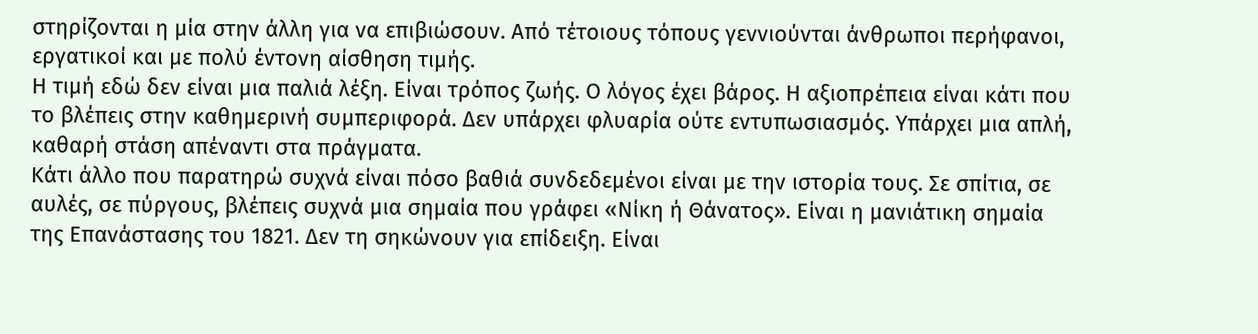στηρίζονται η μία στην άλλη για να επιβιώσουν. Από τέτοιους τόπους γεννιούνται άνθρωποι περήφανοι, εργατικοί και με πολύ έντονη αίσθηση τιμής.
Η τιμή εδώ δεν είναι μια παλιά λέξη. Είναι τρόπος ζωής. Ο λόγος έχει βάρος. Η αξιοπρέπεια είναι κάτι που το βλέπεις στην καθημερινή συμπεριφορά. Δεν υπάρχει φλυαρία ούτε εντυπωσιασμός. Υπάρχει μια απλή, καθαρή στάση απέναντι στα πράγματα.
Κάτι άλλο που παρατηρώ συχνά είναι πόσο βαθιά συνδεδεμένοι είναι με την ιστορία τους. Σε σπίτια, σε αυλές, σε πύργους, βλέπεις συχνά μια σημαία που γράφει «Νίκη ή Θάνατος». Είναι η μανιάτικη σημαία της Επανάστασης του 1821. Δεν τη σηκώνουν για επίδειξη. Είναι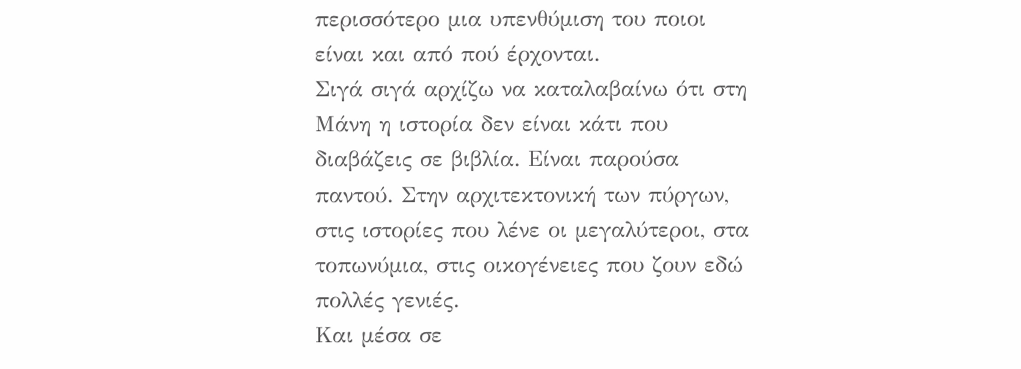περισσότερο μια υπενθύμιση του ποιοι είναι και από πού έρχονται.
Σιγά σιγά αρχίζω να καταλαβαίνω ότι στη Μάνη η ιστορία δεν είναι κάτι που διαβάζεις σε βιβλία. Είναι παρούσα παντού. Στην αρχιτεκτονική των πύργων, στις ιστορίες που λένε οι μεγαλύτεροι, στα τοπωνύμια, στις οικογένειες που ζουν εδώ πολλές γενιές.
Και μέσα σε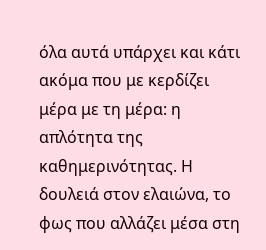όλα αυτά υπάρχει και κάτι ακόμα που με κερδίζει μέρα με τη μέρα: η απλότητα της καθημερινότητας. Η δουλειά στον ελαιώνα, το φως που αλλάζει μέσα στη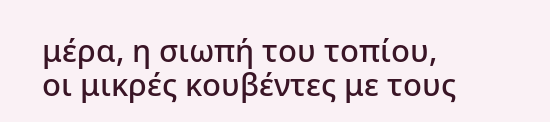μέρα, η σιωπή του τοπίου, οι μικρές κουβέντες με τους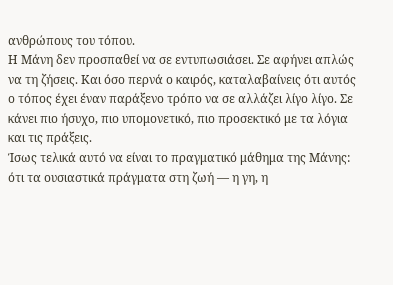ανθρώπους του τόπου.
Η Μάνη δεν προσπαθεί να σε εντυπωσιάσει. Σε αφήνει απλώς να τη ζήσεις. Και όσο περνά ο καιρός, καταλαβαίνεις ότι αυτός ο τόπος έχει έναν παράξενο τρόπο να σε αλλάζει λίγο λίγο. Σε κάνει πιο ήσυχο, πιο υπομονετικό, πιο προσεκτικό με τα λόγια και τις πράξεις.
Ίσως τελικά αυτό να είναι το πραγματικό μάθημα της Μάνης: ότι τα ουσιαστικά πράγματα στη ζωή — η γη, η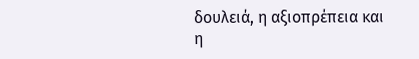δουλειά, η αξιοπρέπεια και η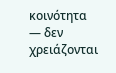κοινότητα — δεν χρειάζονται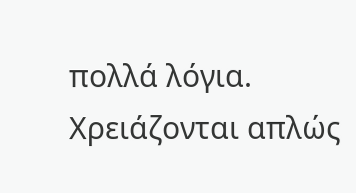πολλά λόγια. Χρειάζονται απλώς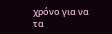χρόνο για να τα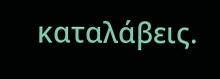καταλάβεις.